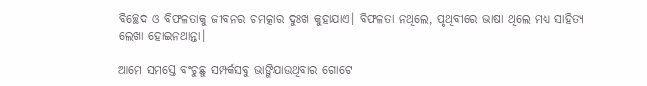ବିଚ୍ଛେଦ ଓ ବିଫଳତାକୁ ଜୀବନର ଚମତ୍କାର ଦୁଃଖ କୁହାଯାଏ। ବିଫଳତା ନଥିଲେ, ପୃଥିବୀରେ ଭାଷା ଥିଲେ ମଧ୍ୟ ସାହିତ୍ୟ ଲେଖା ହୋଇନଥାନ୍ତା।

ଆମେ ସମସ୍ତେ ବଂଚୁଛୁ ସମ୍ପର୍କସବୁ ଭାଙ୍ଗିଯାଉଥିବାର ଗୋଟେ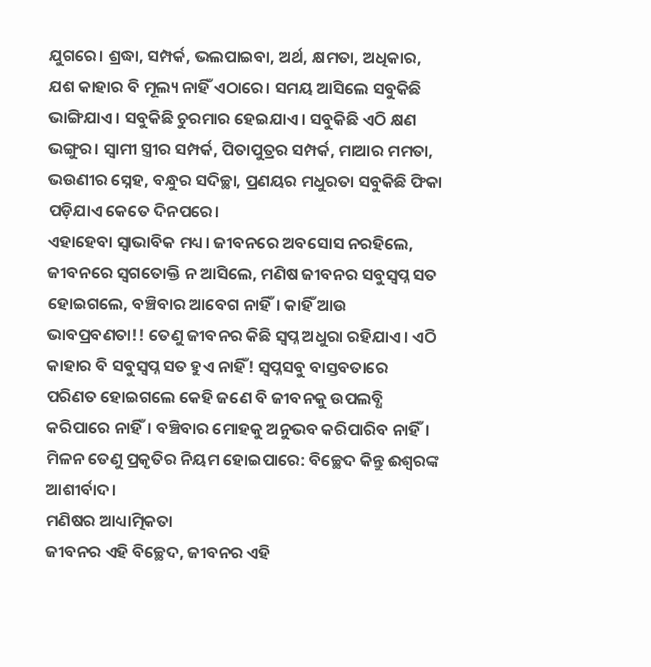ଯୁଗରେ। ଶ୍ରଦ୍ଧା, ସମ୍ପର୍କ, ଭଲପାଇବା, ଅର୍ଥ, କ୍ଷମତା, ଅଧିକାର, ଯଶ କାହାର ବି ମୂଲ୍ୟ ନାହିଁ ଏଠାରେ। ସମୟ ଆସିଲେ ସବୁକିଛି ଭାଙ୍ଗିଯାଏ। ସବୁକିଛି ଚୁରମାର ହେଇଯାଏ। ସବୁକିଛି ଏଠି କ୍ଷଣ ଭଙ୍ଗୁର। ସ୍ୱାମୀ ସ୍ତ୍ରୀର ସମ୍ପର୍କ, ପିତାପୁତ୍ରର ସମ୍ପର୍କ, ମାଆର ମମତା, ଭଉଣୀର ସ୍ନେହ, ବନ୍ଧୁର ସଦିଚ୍ଛା, ପ୍ରଣୟର ମଧୁରତା ସବୁକିଛି ଫିକା ପଡ଼ିଯାଏ କେତେ ଦିନପରେ।
ଏହାହେବା ସ୍ୱାଭାବିକ ମଧ୍ୟ। ଜୀବନରେ ଅବସୋସ ନରହିଲେ, ଜୀବନରେ ସ୍ୱଗତୋକ୍ତି ନ ଆସିଲେ, ମଣିଷ ଜୀବନର ସବୁସ୍ୱପ୍ନ ସତ ହୋଇଗଲେ, ବଞ୍ଚିବାର ଆବେଗ ନାହିଁ। କାହିଁ ଆଉ ଭାବପ୍ରବଣତା!! ତେଣୁ ଜୀବନର କିଛି ସ୍ୱପ୍ନ ଅଧୁରା ରହିଯାଏ। ଏଠି କାହାର ବି ସବୁସ୍ୱପ୍ନ ସତ ହୁଏ ନାହିଁ! ସ୍ୱପ୍ନସବୁ ବାସ୍ତବତାରେ ପରିଣତ ହୋଇଗଲେ କେହି ଜଣେ ବି ଜୀବନକୁ ଉପଲବ୍ଧି କରିପାରେ ନାହିଁ। ବଞ୍ଚିବାର ମୋହକୁ ଅନୁଭବ କରିପାରିବ ନାହିଁ। ମିଳନ ତେଣୁ ପ୍ରକୃତିର ନିୟମ ହୋଇପାରେ: ବିଚ୍ଛେଦ କିନ୍ତୁ ଈଶ୍ୱରଙ୍କ ଆଶୀର୍ବାଦ।
ମଣିଷର ଆଧ୍ୟାତ୍ମିକତା
ଜୀବନର ଏହି ବିଚ୍ଛେଦ, ଜୀବନର ଏହି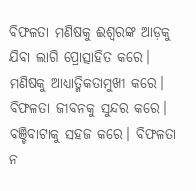ବିଫଳତା ମଣିଷକୁ ଈଶ୍ୱରଙ୍କ ଆଡ଼କୁ ଯିବା ଲାଗି ପ୍ରୋତ୍ସାହିତ କରେ। ମଣିଷକୁ ଆଧ୍ୟାତ୍ମିକତାମୁଖୀ କରେ। ବିଫଳତା ଜୀବନକୁ ସୁନ୍ଦର କରେ। ବଞ୍ଚିବାଟାକୁ ସହଜ କରେ। ବିଫଳତା ନ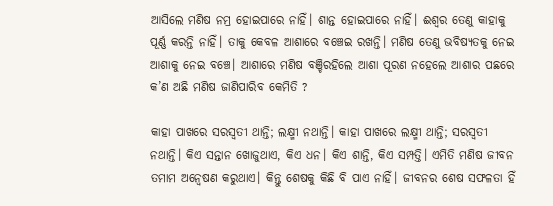ଆସିଲେ ମଣିଷ ନମ୍ର ହୋଇପାରେ ନାହିଁ। ଶାନ୍ତ ହୋଇପାରେ ନାହିଁ। ଈଶ୍ୱର ତେଣୁ କାହାକୁ ପୂର୍ଣ୍ଣ କରନ୍ତି ନାହିଁ। ତାକୁ କେବଳ ଆଶାରେ ବଞ୍ଚେଇ ରଖନ୍ତି। ମଣିଷ ତେଣୁ ଭବିଷ୍ୟତକୁ ନେଇ ଆଶାକୁ ନେଇ ବଞ୍ଚେ। ଆଶାରେ ମଣିଷ ବଞ୍ଚିରହିଲେ ଆଶା ପୂରଣ ନହେଲେ ଆଶାର ପଛରେ କ’ଣ ଅଛି ମଣିଷ ଜାଣିପାରିବ କେମିତି ?

କାହା ପାଖରେ ସରସ୍ୱତୀ ଥାନ୍ତି; ଲକ୍ଷ୍ମୀ ନଥାନ୍ତି। କାହା ପାଖରେ ଲକ୍ଷ୍ମୀ ଥାନ୍ତି; ସରସ୍ୱତୀ ନଥାନ୍ତି। କିଏ ସନ୍ତାନ ଖୋଜୁଥାଏ, କିଏ ଧନ। କିଏ ଶାନ୍ତି, କିଏ ସମ୍ପତ୍ତି। ଏମିତି ମଣିଷ ଜୀବନ ତମାମ ଅନ୍ୱେଷଣ କରୁଥାଏ। କିନ୍ତୁ ଶେଷକୁ କିଛି ବି ପାଏ ନାହିଁ। ଜୀବନର ଶେଷ ସଫଳତା ହିଁ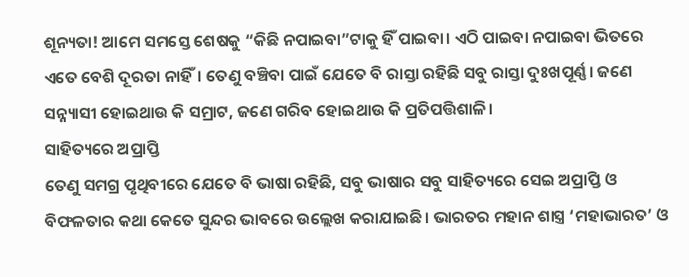ଶୂନ୍ୟତା! ଆମେ ସମସ୍ତେ ଶେଷକୁ “କିଛି ନପାଇବା”ଟାକୁ ହିଁ ପାଇବା। ଏଠି ପାଇବା ନପାଇବା ଭିତରେ ଏତେ ବେଶି ଦୂରତା ନାହିଁ। ତେଣୁ ବଞ୍ଚିବା ପାଇଁ ଯେତେ ବି ରାସ୍ତା ରହିଛି ସବୁ ରାସ୍ତା ଦୁଃଖପୂର୍ଣ୍ଣ। ଜଣେ ସନ୍ନ୍ୟାସୀ ହୋଇଥାଉ କି ସମ୍ରାଟ, ଜଣେ ଗରିବ ହୋଇଥାଉ କି ପ୍ରତିପତ୍ତିଶାଳି।
ସାହିତ୍ୟରେ ଅପ୍ରାପ୍ତି
ତେଣୁ ସମଗ୍ର ପୃଥିବୀରେ ଯେତେ ବି ଭାଷା ରହିଛି, ସବୁ ଭାଷାର ସବୁ ସାହିତ୍ୟରେ ସେଇ ଅପ୍ରାପ୍ତି ଓ ବିଫଳତାର କଥା କେତେ ସୁନ୍ଦର ଭାବରେ ଉଲ୍ଲେଖ କରାଯାଇଛି। ଭାରତର ମହାନ ଶାସ୍ତ୍ର ‘ମହାଭାରତ’ ଓ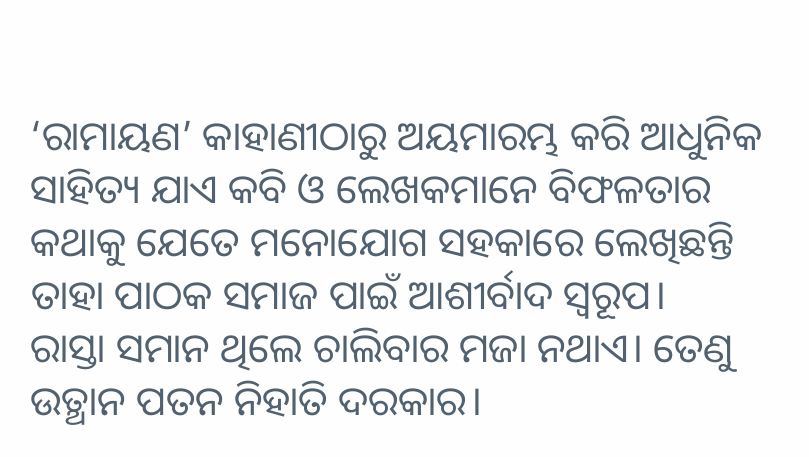‘ରାମାୟଣ’ କାହାଣୀଠାରୁ ଅୟମାରମ୍ଭ କରି ଆଧୁନିକ ସାହିତ୍ୟ ଯାଏ କବି ଓ ଲେଖକମାନେ ବିଫଳତାର କଥାକୁ ଯେତେ ମନୋଯୋଗ ସହକାରେ ଲେଖିଛନ୍ତି ତାହା ପାଠକ ସମାଜ ପାଇଁ ଆଶୀର୍ବାଦ ସ୍ୱରୂପ।
ରାସ୍ତା ସମାନ ଥିଲେ ଚାଲିବାର ମଜା ନଥାଏ। ତେଣୁ ଉତ୍ଥାନ ପତନ ନିହାତି ଦରକାର।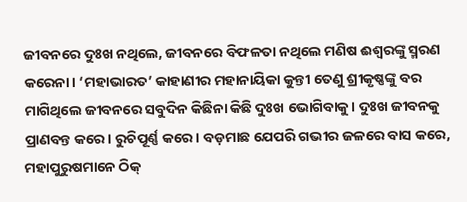ଜୀବନରେ ଦୁଃଖ ନଥିଲେ, ଜୀବନରେ ବିଫଳତା ନଥିଲେ ମଣିଷ ଈଶ୍ୱରଙ୍କୁ ସ୍ମରଣ କରେନା। ‘ମହାଭାରତ’ କାହାଣୀର ମହାନାୟିକା କୁନ୍ତୀ ତେଣୁ ଶ୍ରୀକୃଷ୍ଣଙ୍କୁ ବର ମାଗିଥିଲେ ଜୀବନରେ ସବୁଦିନ କିଛିନା କିଛି ଦୁଃଖ ଭୋଗିବାକୁ। ଦୁଃଖ ଜୀବନକୁ ପ୍ରାଣବନ୍ତ କରେ। ରୁଚିପୂର୍ଣ୍ଣ କରେ। ବଡ଼ମାଛ ଯେପରି ଗଭୀର ଜଳରେ ବାସ କରେ, ମହାପୁରୁଷମାନେ ଠିକ୍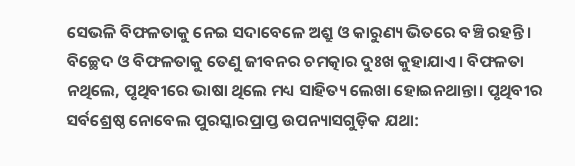ସେଭଳି ବିଫଳତାକୁ ନେଇ ସଦାବେଳେ ଅଶ୍ରୁ ଓ କାରୁଣ୍ୟ ଭିତରେ ବଞ୍ଚି ରହନ୍ତି।
ବିଚ୍ଛେଦ ଓ ବିଫଳତାକୁ ତେଣୁ ଜୀବନର ଚମତ୍କାର ଦୁଃଖ କୁହାଯାଏ। ବିଫଳତା ନଥିଲେ, ପୃଥିବୀରେ ଭାଷା ଥିଲେ ମଧ୍ୟ ସାହିତ୍ୟ ଲେଖା ହୋଇନଥାନ୍ତା। ପୃଥିବୀର ସର୍ବଶ୍ରେଷ୍ଠ ନୋବେଲ ପୁରସ୍କାରପ୍ରାପ୍ତ ଉପନ୍ୟାସଗୁଡ଼ିକ ଯଥା: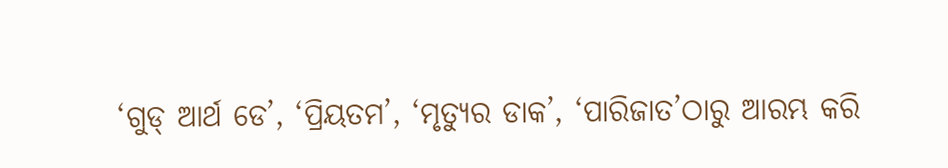‘ଗୁଡ୍ ଆର୍ଥ ଡେ’, ‘ପ୍ରିୟତମ’, ‘ମୃତ୍ୟୁର ଡାକ’, ‘ପାରିଜାତ’ଠାରୁ ଆରମ୍ଭ କରି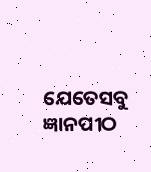ଯେତେସବୁ ଜ୍ଞାନପୀଠ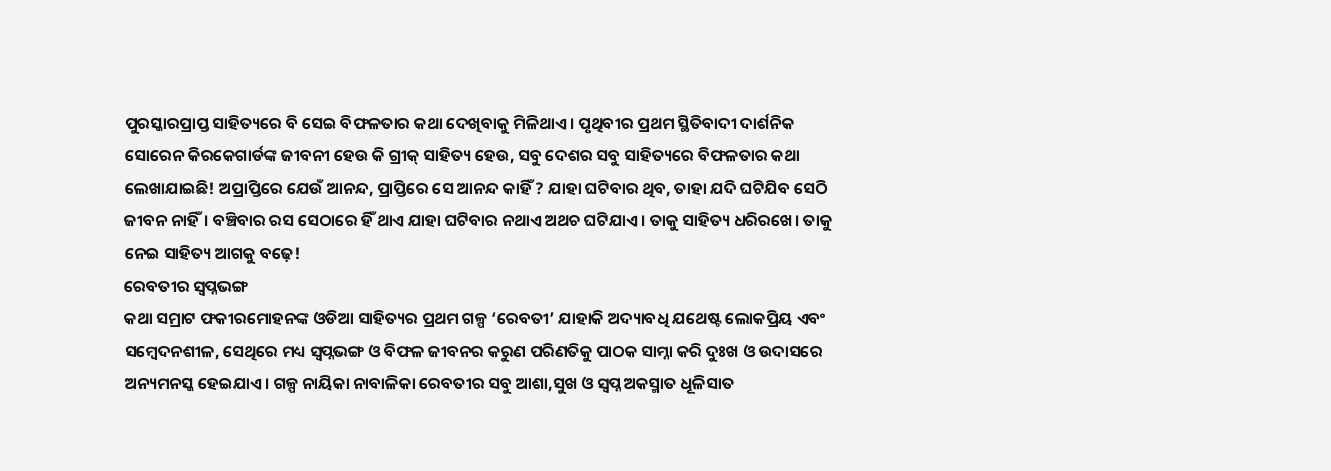ପୁରସ୍କାରପ୍ରାପ୍ତ ସାହିତ୍ୟରେ ବି ସେଇ ବିଫଳତାର କଥା ଦେଖିବାକୁ ମିଳିଥାଏ। ପୃଥିବୀର ପ୍ରଥମ ସ୍ଥିତିବାଦୀ ଦାର୍ଶନିକ ସୋରେନ କିରକେଗାର୍ଡଙ୍କ ଜୀବନୀ ହେଉ କି ଗ୍ରୀକ୍ ସାହିତ୍ୟ ହେଉ, ସବୁ ଦେଶର ସବୁ ସାହିତ୍ୟରେ ବିଫଳତାର କଥା ଲେଖାଯାଇଛି! ଅପ୍ରାପ୍ତିରେ ଯେଉଁ ଆନନ୍ଦ, ପ୍ରାପ୍ତିରେ ସେ ଆନନ୍ଦ କାହିଁ ? ଯାହା ଘଟିବାର ଥିବ, ତାହା ଯଦି ଘଟିଯିବ ସେଠି ଜୀବନ ନାହିଁ। ବଞ୍ଚିବାର ରସ ସେଠାରେ ହିଁ ଥାଏ ଯାହା ଘଟିବାର ନଥାଏ ଅଥଚ ଘଟିଯାଏ। ତାକୁ ସାହିତ୍ୟ ଧରିରଖେ। ତାକୁ ନେଇ ସାହିତ୍ୟ ଆଗକୁ ବଢ଼େ!
ରେବତୀର ସ୍ୱପ୍ନଭଙ୍ଗ
କଥା ସମ୍ରାଟ ଫକୀରମୋହନଙ୍କ ଓଡିଆ ସାହିତ୍ୟର ପ୍ରଥମ ଗଳ୍ପ ‘ରେବତୀ’ ଯାହାକି ଅଦ୍ୟାବଧି ଯଥେଷ୍ଟ ଲୋକପ୍ରିୟ ଏବଂ ସମ୍ବେଦନଶୀଳ, ସେଥିରେ ମଧ୍ୟ ସ୍ୱପ୍ନଭଙ୍ଗ ଓ ବିଫଳ ଜୀବନର କରୁଣ ପରିଣତିକୁ ପାଠକ ସାମ୍ନା କରି ଦୁଃଖ ଓ ଉଦାସରେ ଅନ୍ୟମନସ୍କ ହେଇଯାଏ। ଗଳ୍ପ ନାୟିକା ନାବାଳିକା ରେବତୀର ସବୁ ଆଶା,ସୁଖ ଓ ସ୍ୱପ୍ନ ଅକସ୍ମାତ ଧୂଳିସାତ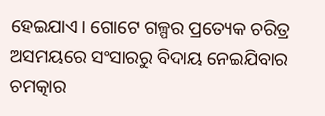ହେଇଯାଏ। ଗୋଟେ ଗଳ୍ପର ପ୍ରତ୍ୟେକ ଚରିତ୍ର ଅସମୟରେ ସଂସାରରୁ ବିଦାୟ ନେଇଯିବାର ଚମତ୍କାର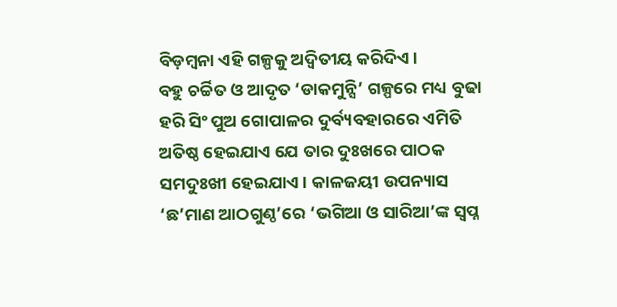ବିଡ଼ମ୍ବନା ଏହି ଗଳ୍ପକୁ ଅଦ୍ୱିତୀୟ କରିଦିଏ।
ବହୁ ଚର୍ଚ୍ଚିତ ଓ ଆଦୃତ ‘ଡାକମୁନ୍ସି’ ଗଳ୍ପରେ ମଧ୍ୟ ବୁଢା ହରି ସିଂ ପୁଅ ଗୋପାଳର ଦୁର୍ବ୍ୟବହାରରେ ଏମିତି ଅତିଷ୍ଠ ହେଇଯାଏ ଯେ ତାର ଦୁଃଖରେ ପାଠକ ସମଦୁଃଖୀ ହେଇଯାଏ। କାଳଜୟୀ ଉପନ୍ୟାସ ‘ଛ’ମାଣ ଆଠଗୁଣ୍ଠ’ରେ ‘ଭଗିଆ ଓ ସାରିଆ’ଙ୍କ ସ୍ୱପ୍ନ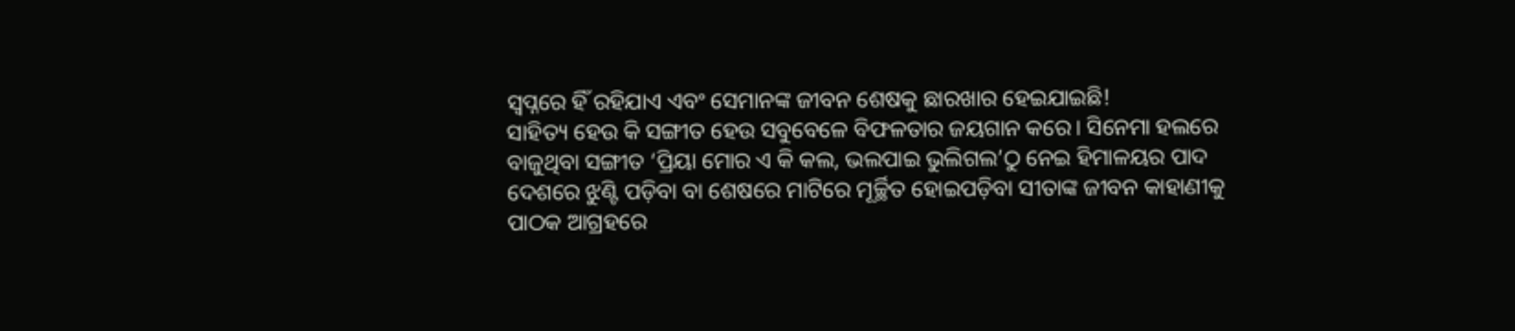ସ୍ୱପ୍ନରେ ହିଁ ରହିଯାଏ ଏବଂ ସେମାନଙ୍କ ଜୀବନ ଶେଷକୁ ଛାରଖାର ହେଇଯାଇଛି!
ସାହିତ୍ୟ ହେଉ କି ସଙ୍ଗୀତ ହେଉ ସବୁବେଳେ ବିଫଳତାର ଜୟଗାନ କରେ। ସିନେମା ହଲରେ ବାଜୁଥିବା ସଙ୍ଗୀତ ‘ପ୍ରିୟା ମୋର ଏ କି କଲ, ଭଲପାଇ ଭୁଲିଗଲ’ଠୁ ନେଇ ହିମାଳୟର ପାଦ ଦେଶରେ ଝୁଣ୍ଟି ପଡ଼ିବା ବା ଶେଷରେ ମାଟିରେ ମୂର୍ଚ୍ଛିତ ହୋଇପଡ଼ିବା ସୀତାଙ୍କ ଜୀବନ କାହାଣୀକୁ ପାଠକ ଆଗ୍ରହରେ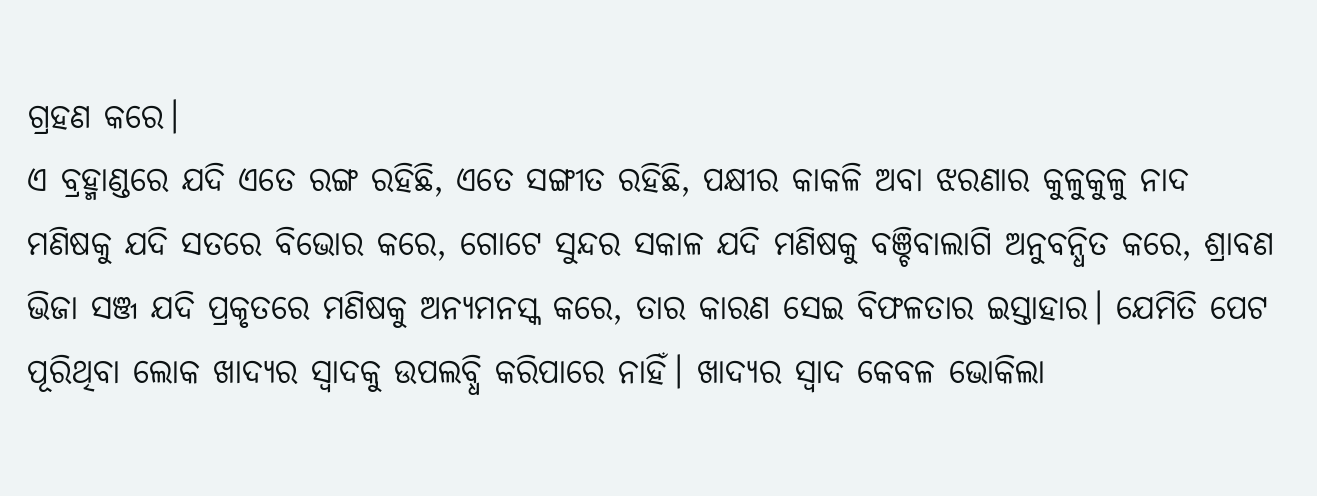ଗ୍ରହଣ କରେ।
ଏ ବ୍ରହ୍ମାଣ୍ଡରେ ଯଦି ଏତେ ରଙ୍ଗ ରହିଛି, ଏତେ ସଙ୍ଗୀତ ରହିଛି, ପକ୍ଷୀର କାକଳି ଅବା ଝରଣାର କୁଳୁକୁଳୁ ନାଦ ମଣିଷକୁ ଯଦି ସତରେ ବିଭୋର କରେ, ଗୋଟେ ସୁନ୍ଦର ସକାଳ ଯଦି ମଣିଷକୁ ବଞ୍ଚିବାଲାଗି ଅନୁବନ୍ଧିତ କରେ, ଶ୍ରାବଣ ଭିଜା ସଞ୍ଜ ଯଦି ପ୍ରକୃତରେ ମଣିଷକୁ ଅନ୍ୟମନସ୍କ କରେ, ତାର କାରଣ ସେଇ ବିଫଳତାର ଇସ୍ତାହାର। ଯେମିତି ପେଟ ପୂରିଥିବା ଲୋକ ଖାଦ୍ୟର ସ୍ୱାଦକୁ ଉପଲବ୍ଧି କରିପାରେ ନାହିଁ। ଖାଦ୍ୟର ସ୍ୱାଦ କେବଳ ଭୋକିଲା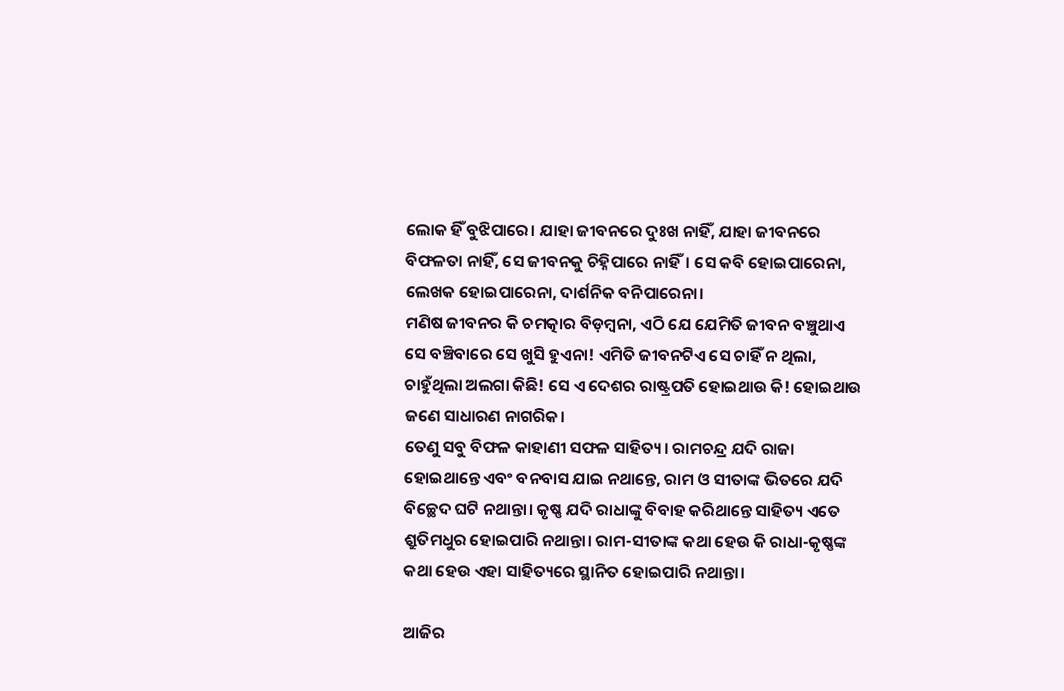ଲୋକ ହିଁ ବୁଝିପାରେ। ଯାହା ଜୀବନରେ ଦୁଃଖ ନାହିଁ, ଯାହା ଜୀବନରେ ବିଫଳତା ନାହିଁ, ସେ ଜୀବନକୁ ଚିହ୍ନିପାରେ ନାହିଁ। ସେ କବି ହୋଇପାରେନା, ଲେଖକ ହୋଇପାରେନା, ଦାର୍ଶନିକ ବନିପାରେନା।
ମଣିଷ ଜୀବନର କି ଚମତ୍କାର ବିଡ଼ମ୍ବନା, ଏଠି ଯେ ଯେମିତି ଜୀବନ ବଞ୍ଚୁଥାଏ ସେ ବଞ୍ଚିବାରେ ସେ ଖୁସି ହୁଏନା! ଏମିତି ଜୀବନଟିଏ ସେ ଚାହିଁ ନ ଥିଲା, ଚାହୁଁଥିଲା ଅଲଗା କିଛି! ସେ ଏ ଦେଶର ରାଷ୍ଟ୍ରପତି ହୋଇଥାଉ କି! ହୋଇଥାଉ ଜଣେ ସାଧାରଣ ନାଗରିକ।
ତେଣୁ ସବୁ ବିଫଳ କାହାଣୀ ସଫଳ ସାହିତ୍ୟ। ରାମଚନ୍ଦ୍ର ଯଦି ରାଜା ହୋଇଥାନ୍ତେ ଏବଂ ବନବାସ ଯାଇ ନଥାନ୍ତେ, ରାମ ଓ ସୀତାଙ୍କ ଭିତରେ ଯଦି ବିଚ୍ଛେଦ ଘଟି ନଥାନ୍ତା। କୃଷ୍ଣ ଯଦି ରାଧାଙ୍କୁ ବିବାହ କରିଥାନ୍ତେ ସାହିତ୍ୟ ଏତେ ଶ୍ରୁତିମଧୁର ହୋଇପାରି ନଥାନ୍ତା। ରାମ-ସୀତାଙ୍କ କଥା ହେଉ କି ରାଧା-କୃଷ୍ଣଙ୍କ କଥା ହେଉ ଏହା ସାହିତ୍ୟରେ ସ୍ଥାନିତ ହୋଇପାରି ନଥାନ୍ତା।

ଆଜିର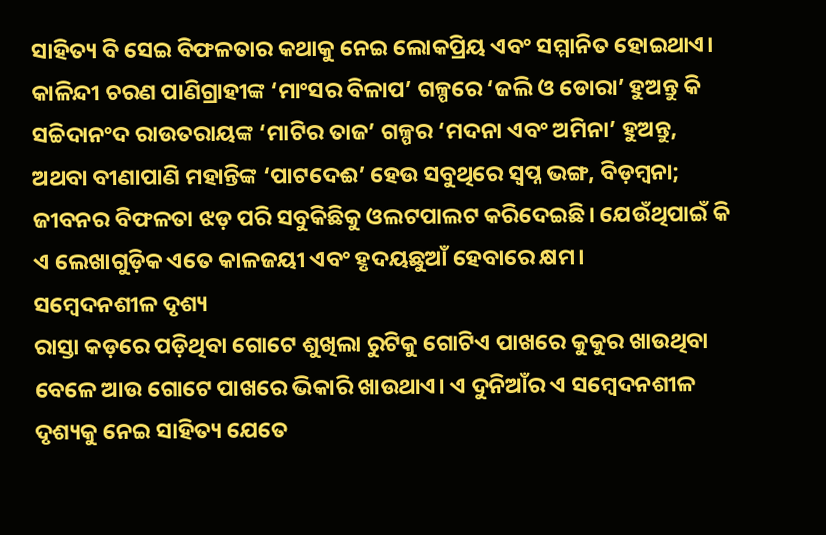ସାହିତ୍ୟ ବି ସେଇ ବିଫଳତାର କଥାକୁ ନେଇ ଲୋକପ୍ରିୟ ଏବଂ ସମ୍ମାନିତ ହୋଇଥାଏ। କାଳିନ୍ଦୀ ଚରଣ ପାଣିଗ୍ରାହୀଙ୍କ ‘ମାଂସର ବିଳାପ’ ଗଳ୍ପରେ ‘ଜଲି ଓ ଡୋରା’ ହୁଅନ୍ତୁ କି ସଚ୍ଚିଦାନଂଦ ରାଉତରାୟଙ୍କ ‘ମାଟିର ତାଜ’ ଗଳ୍ପର ‘ମଦନା ଏବଂ ଅମିନା’ ହୁଅନ୍ତୁ, ଅଥବା ବୀଣାପାଣି ମହାନ୍ତିଙ୍କ ‘ପାଟଦେଈ’ ହେଉ ସବୁଥିରେ ସ୍ୱପ୍ନ ଭଙ୍ଗ, ବିଡ଼ମ୍ବନା; ଜୀବନର ବିଫଳତା ଝଡ଼ ପରି ସବୁକିଛିକୁ ଓଲଟପାଲଟ କରିଦେଇଛି। ଯେଉଁଥିପାଇଁ କି ଏ ଲେଖାଗୁଡ଼ିକ ଏତେ କାଳଜୟୀ ଏବଂ ହୃଦୟଛୁଆଁ ହେବାରେ କ୍ଷମ।
ସମ୍ବେଦନଶୀଳ ଦୃଶ୍ୟ
ରାସ୍ତା କଡ଼ରେ ପଡ଼ିଥିବା ଗୋଟେ ଶୁଖିଲା ରୁଟିକୁ ଗୋଟିଏ ପାଖରେ କୁକୁର ଖାଉଥିବା ବେଳେ ଆଉ ଗୋଟେ ପାଖରେ ଭିକାରି ଖାଉଥାଏ। ଏ ଦୁନିଆଁର ଏ ସମ୍ବେଦନଶୀଳ ଦୃଶ୍ୟକୁ ନେଇ ସାହିତ୍ୟ ଯେତେ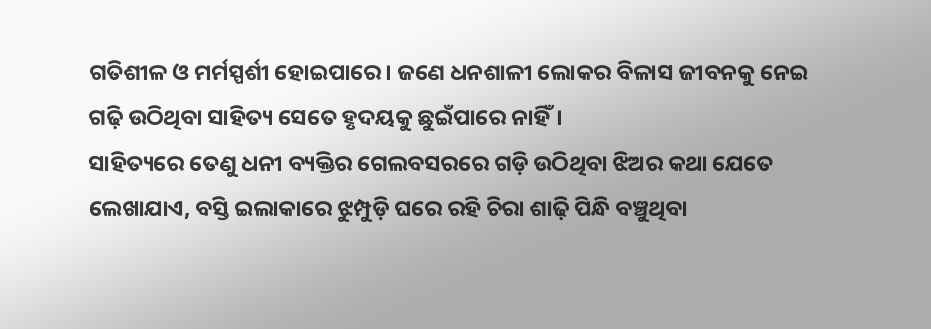ଗତିଶୀଳ ଓ ମର୍ମସ୍ପର୍ଶୀ ହୋଇପାରେ। ଜଣେ ଧନଶାଳୀ ଲୋକର ବିଳାସ ଜୀବନକୁ ନେଇ ଗଢ଼ି ଉଠିଥିବା ସାହିତ୍ୟ ସେତେ ହୃଦୟକୁ ଛୁଇଁପାରେ ନାହିଁ।
ସାହିତ୍ୟରେ ତେଣୁ ଧନୀ ବ୍ୟକ୍ତିର ଗେଲବସରରେ ଗଡ଼ି ଉଠିଥିବା ଝିଅର କଥା ଯେତେ ଲେଖାଯାଏ, ବସ୍ତି ଇଲାକାରେ ଝୁମ୍ପୁଡ଼ି ଘରେ ରହି ଚିରା ଶାଢ଼ି ପିନ୍ଧି ବଞ୍ଚୁଥିବା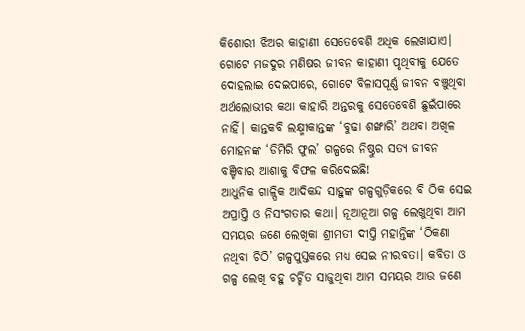କିଶୋରୀ ଝିଅର କାହାଣୀ ସେତେବେଶି ଅଧିକ ଲେଖାଯାଏ। ଗୋଟେ ମଜଦୁର ମଣିଷର ଜୀବନ କାହାଣୀ ପୃଥିବୀକୁ ଯେତେ ଦୋହଲାଇ ଦେଇପାରେ, ଗୋଟେ ବିଳାସପୂର୍ଣ୍ଣ ଜୀବନ ବଞ୍ଚୁଥିବା ଅର୍ଥଲୋଭୀର କଥା କାହାରି ଅନ୍ତରକୁ ସେତେବେଶି ଛୁଇଁପାରେ ନାହିଁ। କାନ୍ତକବି ଲକ୍ଷ୍ମୀକାନ୍ତଙ୍କ ‘ବୁଢା ଶଙ୍ଖାରି’ ଅଥବା ଅଖିଳ ମୋହନଙ୍କ ‘ଡିମିରି ଫୁଲ’ ଗଳ୍ପରେ ନିଷ୍ଠୁର ସତ୍ୟ ଜୀବନ ବଞ୍ଚିବାର ଆଶାକୁ ବିଫଳ କରିଦେଇଛି!
ଆଧୁନିକ ଗାଳ୍ପିକ ଆଦିକନ୍ଦ ସାହୁଙ୍କ ଗଳ୍ପଗୁଡ଼ିକରେ ବି ଠିକ ସେଇ ଅପ୍ରାପ୍ତି ଓ ନିସଂଗତାର କଥା। ନୂଆନୂଆ ଗଳ୍ପ ଲେଖୁଥିବା ଆମ ସମୟର ଜଣେ ଲେଖିକା ଶ୍ରୀମତୀ ଦୀପ୍ତି ମହାନ୍ତିଙ୍କ ‘ଠିକଣା ନଥିବା ଚିଠି’ ଗଳ୍ପପୁସ୍ତକରେ ମଧ୍ୟ ସେଇ ନୀରବତା। କବିତା ଓ ଗଳ୍ପ ଲେଖି ବହୁ ଚର୍ଚ୍ଚିତ ସାଜୁଥିବା ଆମ ସମୟର ଆଉ ଜଣେ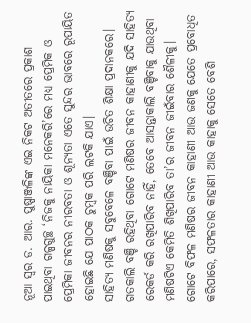ନୂଆ ସ୍ୱର ଡ. ଆର. ପୁଷ୍ପାଞ୍ଜଳିଙ୍କ ଏଇ ନିକଟ ଅତୀତରେ ପ୍ରକାଶ ପାଇଥିବା ଗଳ୍ପଗୁଚ୍ଛ ‘ନିଜକୁ ନାୟିକା ମନେକରି’ରେ ମଧ୍ୟ ପ୍ରେମିକ ଓ ପ୍ରେମିକା ଜୀବନର ନୀରବତା ଓ ଶୂନ୍ୟତା ଏତେ ସୁନ୍ଦର ଭାବରେ ରୂପାୟିତ ହୋଇଛି ଯେ ପାଠକ ଚୁମ୍ବକ ପରି ଲଟକି ଯାଏ।
ସାହିତ୍ୟ ମଣିଷକୁ ସବୁବେଳେ ବଞ୍ଚିବା ପାଇଁ ଉଚିତ ଶିକ୍ଷା ପ୍ରଦାନକରେ। ଗତକାଲି ବଞ୍ଚି ରହିଥିବା ଗୋଟେ ମଣିଷର ଜୀବନ କାହାଣୀକୁ ଯଦି ସାହିତ୍ୟ ରେକର୍ଡ କରି ରଖିପାରିବ ନାହିଁ, ତେବେ ଆସନ୍ତାକାଲି ବଞ୍ଚିବାକୁ ଯାଉଥିବା ମଣିଷଟିଏ କେମିତି ଶିଖିପାରିବ ତା’ର ଜୀବନ ଜୀଇଁବାର ଶୈଳୀକୁ। ଗୋଟେ ବିଫଳ ମଣିଷର ଜୀବନ କାହାଣୀ ଆଉ ଜଣକୁ ଯେତେ ପ୍ରବୋଧିତ କରିପାରେ, ସଫଳତାର କାହାଣୀ ଆଉ କାହାକୁ ସେତେ ବେଶି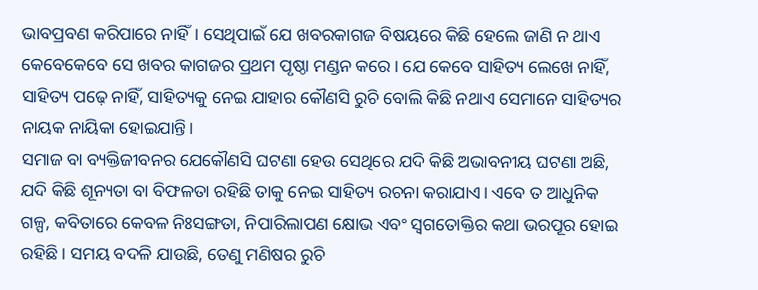ଭାବପ୍ରବଣ କରିପାରେ ନାହିଁ। ସେଥିପାଇଁ ଯେ ଖବରକାଗଜ ବିଷୟରେ କିଛି ହେଲେ ଜାଣି ନ ଥାଏ କେବେକେବେ ସେ ଖବର କାଗଜର ପ୍ରଥମ ପୃଷ୍ଠା ମଣ୍ଡନ କରେ। ଯେ କେବେ ସାହିତ୍ୟ ଲେଖେ ନାହିଁ, ସାହିତ୍ୟ ପଢ଼େ ନାହିଁ, ସାହିତ୍ୟକୁ ନେଇ ଯାହାର କୌଣସି ରୁଚି ବୋଲି କିଛି ନଥାଏ ସେମାନେ ସାହିତ୍ୟର ନାୟକ ନାୟିକା ହୋଇଯାନ୍ତି।
ସମାଜ ବା ବ୍ୟକ୍ତିଜୀବନର ଯେକୌଣସି ଘଟଣା ହେଉ ସେଥିରେ ଯଦି କିଛି ଅଭାବନୀୟ ଘଟଣା ଅଛି, ଯଦି କିଛି ଶୂନ୍ୟତା ବା ବିଫଳତା ରହିଛି ତାକୁ ନେଇ ସାହିତ୍ୟ ରଚନା କରାଯାଏ। ଏବେ ତ ଆଧୁନିକ ଗଳ୍ପ, କବିତାରେ କେବଳ ନିଃସଙ୍ଗତା, ନିପାରିଲାପଣ କ୍ଷୋଭ ଏବଂ ସ୍ୱଗତୋକ୍ତିର କଥା ଭରପୂର ହୋଇ ରହିଛି। ସମୟ ବଦଳି ଯାଉଛି, ତେଣୁ ମଣିଷର ରୁଚି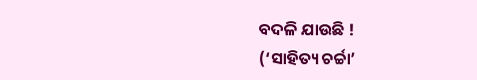ବଦଳି ଯାଉଛି !
(‘ସାହିତ୍ୟ ଚର୍ଚ୍ଚା’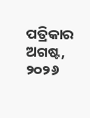ପତ୍ରିକାର ଅଗଷ୍ଟ, ୨୦୨୬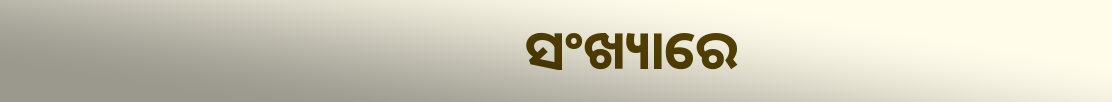ସଂଖ୍ୟାରେ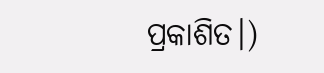ପ୍ରକାଶିତ।)